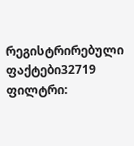რეგისტრირებული ფაქტები32719
ფილტრი: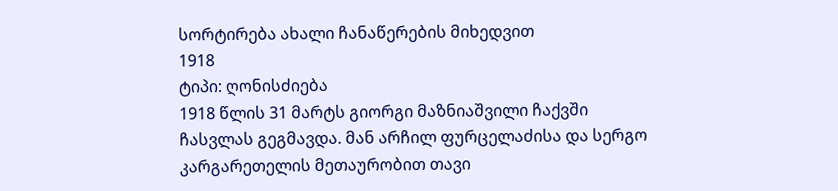სორტირება ახალი ჩანაწერების მიხედვით
1918
ტიპი: ღონისძიება
1918 წლის 31 მარტს გიორგი მაზნიაშვილი ჩაქვში ჩასვლას გეგმავდა. მან არჩილ ფურცელაძისა და სერგო კარგარეთელის მეთაურობით თავი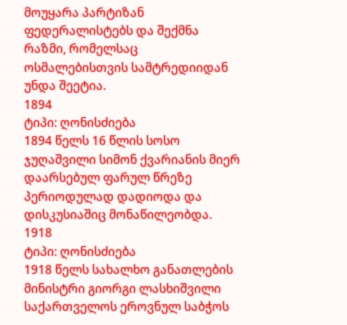მოუყარა პარტიზან ფედერალისტებს და შექმნა რაზმი, რომელსაც ოსმალებისთვის სამტრედიიდან უნდა შეეტია.
1894
ტიპი: ღონისძიება
1894 წელს 16 წლის სოსო ჯუღაშვილი სიმონ ქვარიანის მიერ დაარსებულ ფარულ წრეზე პერიოდულად დადიოდა და დისკუსიაშიც მონაწილეობდა.
1918
ტიპი: ღონისძიება
1918 წელს სახალხო განათლების მინისტრი გიორგი ლასხიშვილი საქართველოს ეროვნულ საბჭოს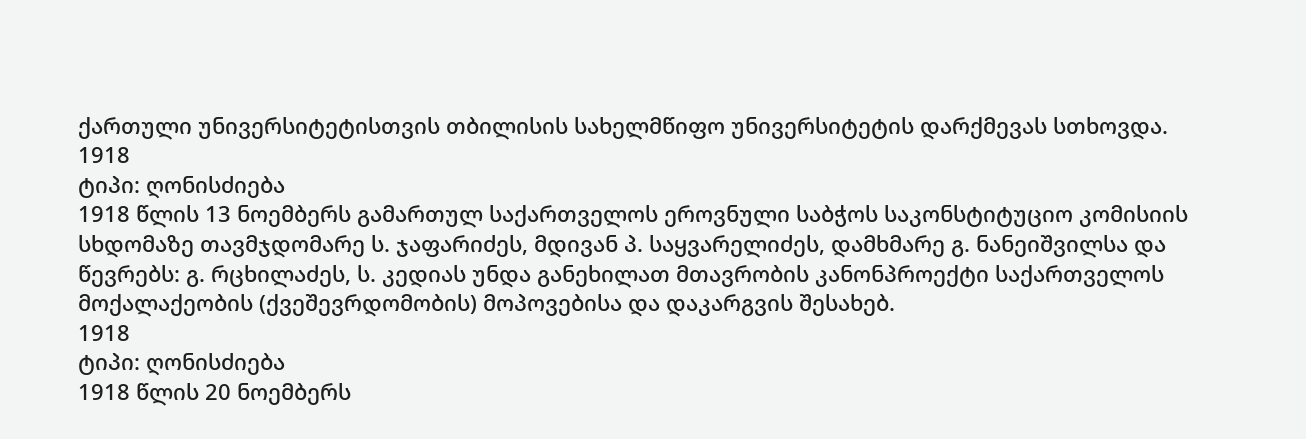ქართული უნივერსიტეტისთვის თბილისის სახელმწიფო უნივერსიტეტის დარქმევას სთხოვდა.
1918
ტიპი: ღონისძიება
1918 წლის 13 ნოემბერს გამართულ საქართველოს ეროვნული საბჭოს საკონსტიტუციო კომისიის სხდომაზე თავმჯდომარე ს. ჯაფარიძეს, მდივან პ. საყვარელიძეს, დამხმარე გ. ნანეიშვილსა და წევრებს: გ. რცხილაძეს, ს. კედიას უნდა განეხილათ მთავრობის კანონპროექტი საქართველოს მოქალაქეობის (ქვეშევრდომობის) მოპოვებისა და დაკარგვის შესახებ.
1918
ტიპი: ღონისძიება
1918 წლის 20 ნოემბერს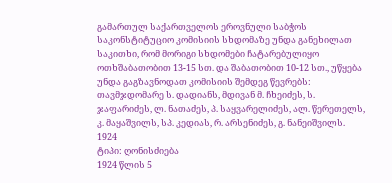გამართულ საქართველოს ეროვნული საბჭოს საკონსტიტუციო კომისიის სხდომაზე უნდა განეხილათ საკითხი, რომ მორიგი სხდომები ჩატარებულიყო ოთხშაბათობით 13-15 სთ. და შაბათობით 10-12 სთ., უწყება უნდა გაგზავნოდათ კომისიის შემდეგ წევრებს: თავმჯდომარე ს. დადიანს, მდივან მ. ჩხეიძეს, ს. ჯაფარიძეს, ლ. ნათაძეს, პ. საყვარელიძეს, ალ. წერეთელს, კ. მაყაშვილს, სპ. კედიას, რ. არსენიძეს, გ. ნანეიშვილს.
1924
ტიპი: ღონისძიება
1924 წლის 5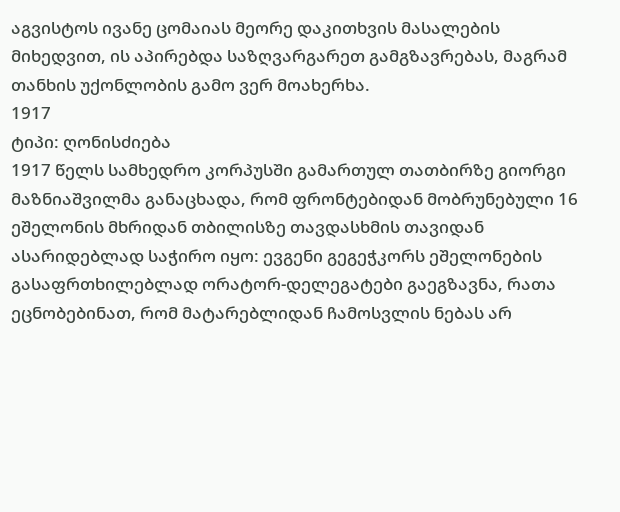აგვისტოს ივანე ცომაიას მეორე დაკითხვის მასალების მიხედვით, ის აპირებდა საზღვარგარეთ გამგზავრებას, მაგრამ თანხის უქონლობის გამო ვერ მოახერხა.
1917
ტიპი: ღონისძიება
1917 წელს სამხედრო კორპუსში გამართულ თათბირზე გიორგი მაზნიაშვილმა განაცხადა, რომ ფრონტებიდან მობრუნებული 16 ეშელონის მხრიდან თბილისზე თავდასხმის თავიდან ასარიდებლად საჭირო იყო: ევგენი გეგეჭკორს ეშელონების გასაფრთხილებლად ორატორ-დელეგატები გაეგზავნა, რათა ეცნობებინათ, რომ მატარებლიდან ჩამოსვლის ნებას არ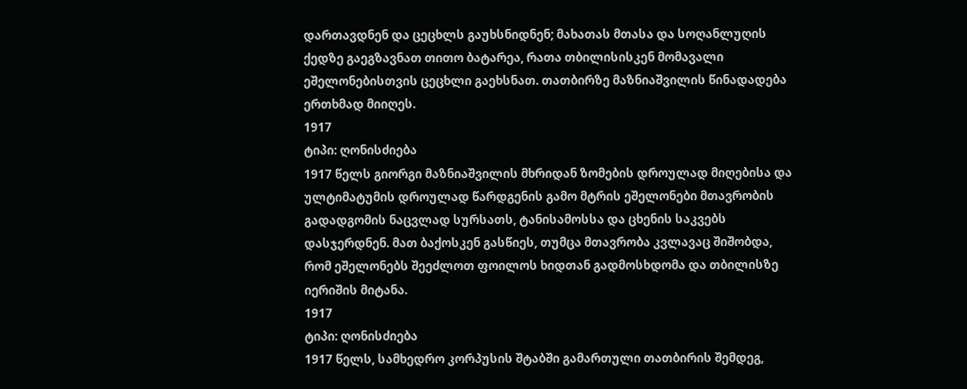დართავდნენ და ცეცხლს გაუხსნიდნენ; მახათას მთასა და სოღანლუღის ქედზე გაეგზავნათ თითო ბატარეა, რათა თბილისისკენ მომავალი ეშელონებისთვის ცეცხლი გაეხსნათ. თათბირზე მაზნიაშვილის წინადადება ერთხმად მიიღეს.
1917
ტიპი: ღონისძიება
1917 წელს გიორგი მაზნიაშვილის მხრიდან ზომების დროულად მიღებისა და ულტიმატუმის დროულად წარდგენის გამო მტრის ეშელონები მთავრობის გადადგომის ნაცვლად სურსათს, ტანისამოსსა და ცხენის საკვებს დასჯერდნენ. მათ ბაქოსკენ გასწიეს, თუმცა მთავრობა კვლავაც შიშობდა, რომ ეშელონებს შეეძლოთ ფოილოს ხიდთან გადმოსხდომა და თბილისზე იერიშის მიტანა.
1917
ტიპი: ღონისძიება
1917 წელს, სამხედრო კორპუსის შტაბში გამართული თათბირის შემდეგ,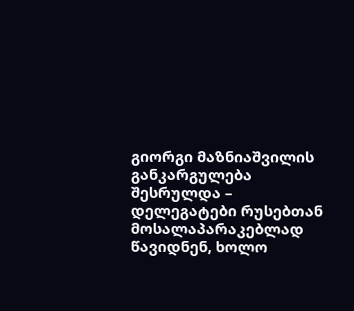გიორგი მაზნიაშვილის განკარგულება შესრულდა – დელეგატები რუსებთან მოსალაპარაკებლად წავიდნენ, ხოლო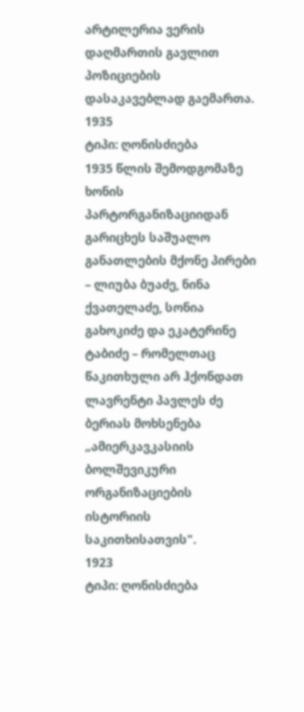არტილერია ვერის დაღმართის გავლით პოზიციების დასაკავებლად გაემართა.
1935
ტიპი: ღონისძიება
1935 წლის შემოდგომაზე ხონის პარტორგანიზაციიდან გარიცხეს საშუალო განათლების მქონე პირები – ლიუბა ბუაძე, ნინა ქვათელაძე, სონია გახოკიძე და ეკატერინე ტაბიძე – რომელთაც წაკითხული არ ჰქონდათ ლავრენტი პავლეს ძე ბერიას მოხსენება „ამიერკავკასიის ბოლშევიკური ორგანიზაციების ისტორიის საკითხისათვის".
1923
ტიპი: ღონისძიება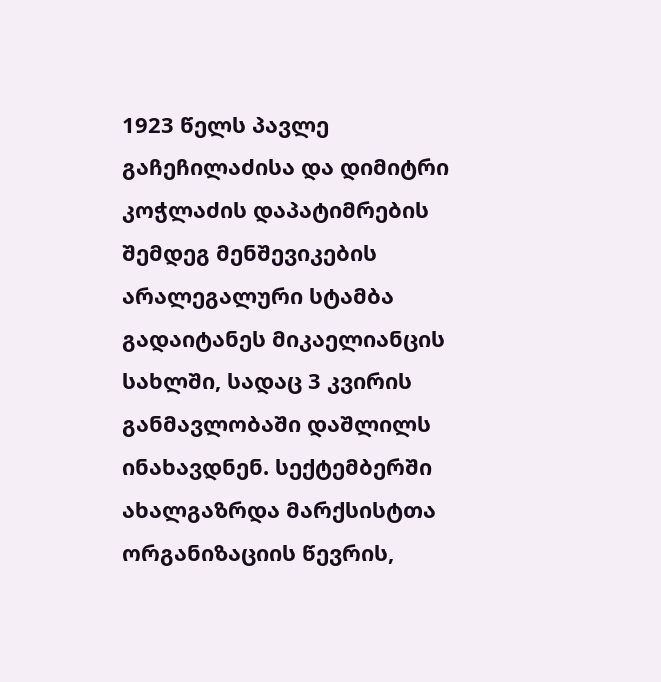1923 წელს პავლე გაჩეჩილაძისა და დიმიტრი კოჭლაძის დაპატიმრების შემდეგ მენშევიკების არალეგალური სტამბა გადაიტანეს მიკაელიანცის სახლში, სადაც 3 კვირის განმავლობაში დაშლილს ინახავდნენ. სექტემბერში ახალგაზრდა მარქსისტთა ორგანიზაციის წევრის,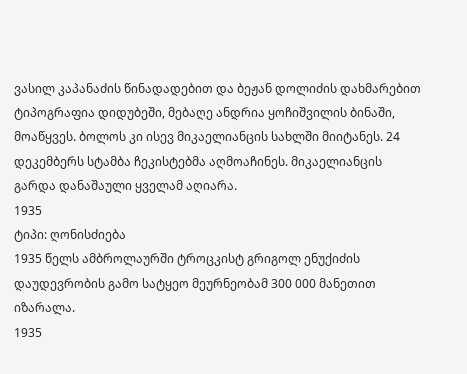ვასილ კაპანაძის წინადადებით და ბეჟან დოლიძის დახმარებით ტიპოგრაფია დიდუბეში, მებაღე ანდრია ყოჩიშვილის ბინაში, მოაწყვეს. ბოლოს კი ისევ მიკაელიანცის სახლში მიიტანეს. 24 დეკემბერს სტამბა ჩეკისტებმა აღმოაჩინეს. მიკაელიანცის გარდა დანაშაული ყველამ აღიარა.
1935
ტიპი: ღონისძიება
1935 წელს ამბროლაურში ტროცკისტ გრიგოლ ენუქიძის დაუდევრობის გამო სატყეო მეურნეობამ 300 000 მანეთით იზარალა.
1935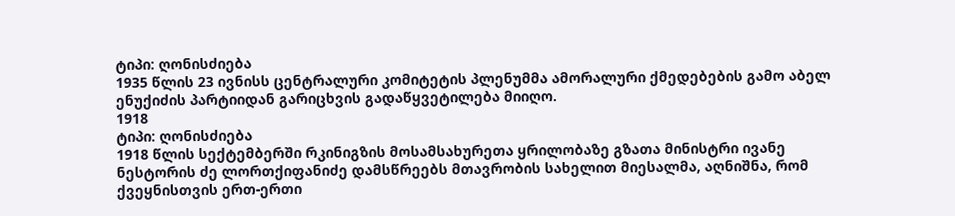ტიპი: ღონისძიება
1935 წლის 23 ივნისს ცენტრალური კომიტეტის პლენუმმა ამორალური ქმედებების გამო აბელ ენუქიძის პარტიიდან გარიცხვის გადაწყვეტილება მიიღო.
1918
ტიპი: ღონისძიება
1918 წლის სექტემბერში რკინიგზის მოსამსახურეთა ყრილობაზე გზათა მინისტრი ივანე ნესტორის ძე ლორთქიფანიძე დამსწრეებს მთავრობის სახელით მიესალმა, აღნიშნა, რომ ქვეყნისთვის ერთ-ერთი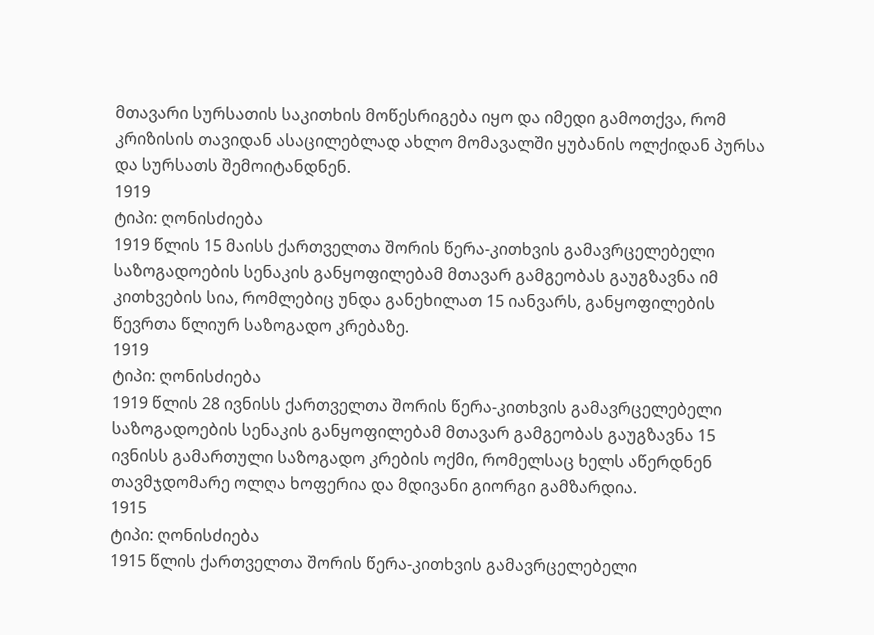მთავარი სურსათის საკითხის მოწესრიგება იყო და იმედი გამოთქვა, რომ კრიზისის თავიდან ასაცილებლად ახლო მომავალში ყუბანის ოლქიდან პურსა და სურსათს შემოიტანდნენ.
1919
ტიპი: ღონისძიება
1919 წლის 15 მაისს ქართველთა შორის წერა-კითხვის გამავრცელებელი საზოგადოების სენაკის განყოფილებამ მთავარ გამგეობას გაუგზავნა იმ კითხვების სია, რომლებიც უნდა განეხილათ 15 იანვარს, განყოფილების წევრთა წლიურ საზოგადო კრებაზე.
1919
ტიპი: ღონისძიება
1919 წლის 28 ივნისს ქართველთა შორის წერა-კითხვის გამავრცელებელი საზოგადოების სენაკის განყოფილებამ მთავარ გამგეობას გაუგზავნა 15 ივნისს გამართული საზოგადო კრების ოქმი, რომელსაც ხელს აწერდნენ თავმჯდომარე ოლღა ხოფერია და მდივანი გიორგი გამზარდია.
1915
ტიპი: ღონისძიება
1915 წლის ქართველთა შორის წერა-კითხვის გამავრცელებელი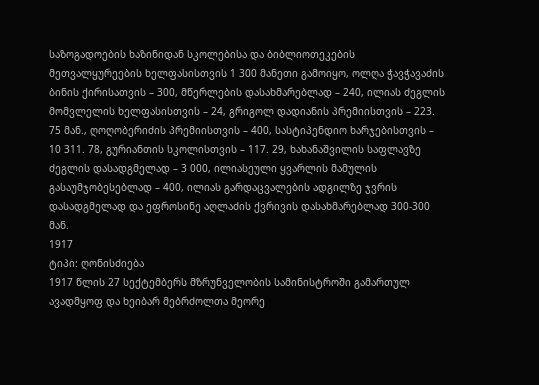საზოგადოების ხაზინიდან სკოლებისა და ბიბლიოთეკების მეთვალყურეების ხელფასისთვის 1 300 მანეთი გამოიყო, ოლღა ჭავჭავაძის ბინის ქირისათვის – 300, მწერლების დასახმარებლად – 240, ილიას ძეგლის მომვლელის ხელფასისთვის – 24, გრიგოლ დადიანის პრემიისთვის – 223. 75 მან., ღოღობერიძის პრემიისთვის – 400, სასტიპენდიო ხარჯებისთვის – 10 311. 78, გურიანთის სკოლისთვის – 117. 29, ხახანაშვილის საფლავზე ძეგლის დასადგმელად – 3 000, ილიასეული ყვარლის მამულის გასაუმჯობესებლად – 400, ილიას გარდაცვალების ადგილზე ჯვრის დასადგმელად და ეფროსინე აღლაძის ქვრივის დასახმარებლად 300-300 მან.
1917
ტიპი: ღონისძიება
1917 წლის 27 სექტემბერს მზრუნველობის სამინისტროში გამართულ ავადმყოფ და ხეიბარ მებრძოლთა მეორე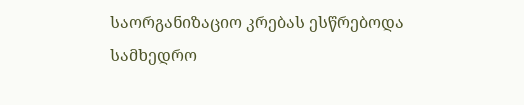საორგანიზაციო კრებას ესწრებოდა სამხედრო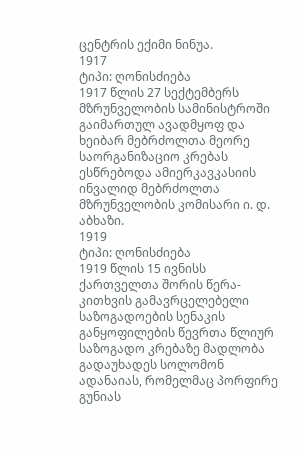ცენტრის ექიმი ნინუა.
1917
ტიპი: ღონისძიება
1917 წლის 27 სექტემბერს მზრუნველობის სამინისტროში გაიმართულ ავადმყოფ და ხეიბარ მებრძოლთა მეორე საორგანიზაციო კრებას ესწრებოდა ამიერკავკასიის ინვალიდ მებრძოლთა მზრუნველობის კომისარი ი. დ. აბხაზი.
1919
ტიპი: ღონისძიება
1919 წლის 15 ივნისს ქართველთა შორის წერა-კითხვის გამავრცელებელი საზოგადოების სენაკის განყოფილების წევრთა წლიურ საზოგადო კრებაზე მადლობა გადაუხადეს სოლომონ ადანაიას, რომელმაც პორფირე გუნიას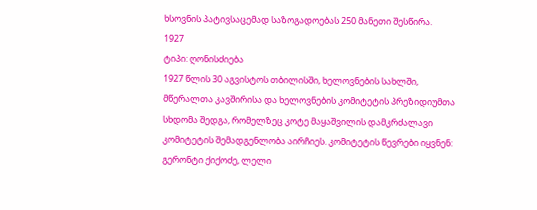ხსოვნის პატივსაცემად საზოგადოებას 250 მანეთი შესწირა.
1927
ტიპი: ღონისძიება
1927 წლის 30 აგვისტოს თბილისში, ხელოვნების სახლში, მწერალთა კავშირისა და ხელოვნების კომიტეტის პრეზიდიუმთა სხდომა შედგა, რომელზეც კოტე მაყაშვილის დამკრძალავი კომიტეტის შემადგენლობა აირჩიეს. კომიტეტის წევრები იყვნენ: გერონტი ქიქოძე, ლელი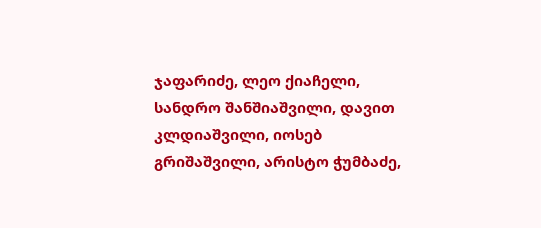ჯაფარიძე, ლეო ქიაჩელი, სანდრო შანშიაშვილი, დავით კლდიაშვილი, იოსებ გრიშაშვილი, არისტო ჭუმბაძე,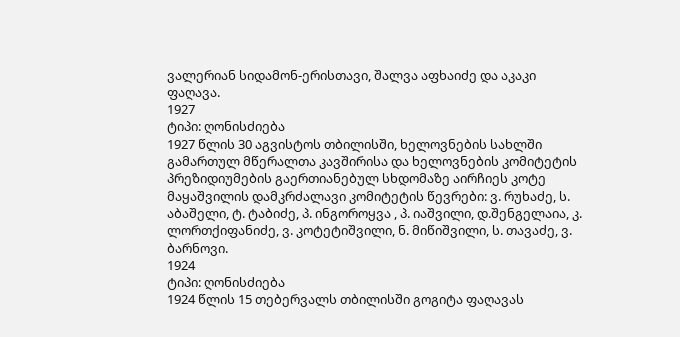ვალერიან სიდამონ-ერისთავი, შალვა აფხაიძე და აკაკი ფაღავა.
1927
ტიპი: ღონისძიება
1927 წლის 30 აგვისტოს თბილისში, ხელოვნების სახლში გამართულ მწერალთა კავშირისა და ხელოვნების კომიტეტის პრეზიდიუმების გაერთიანებულ სხდომაზე აირჩიეს კოტე მაყაშვილის დამკრძალავი კომიტეტის წევრები: ვ. რუხაძე, ს. აბაშელი, ტ. ტაბიძე, პ. ინგოროყვა , პ. იაშვილი, დ.შენგელაია, კ. ლორთქიფანიძე, ვ. კოტეტიშვილი, ნ. მიწიშვილი, ს. თავაძე, ვ. ბარნოვი.
1924
ტიპი: ღონისძიება
1924 წლის 15 თებერვალს თბილისში გოგიტა ფაღავას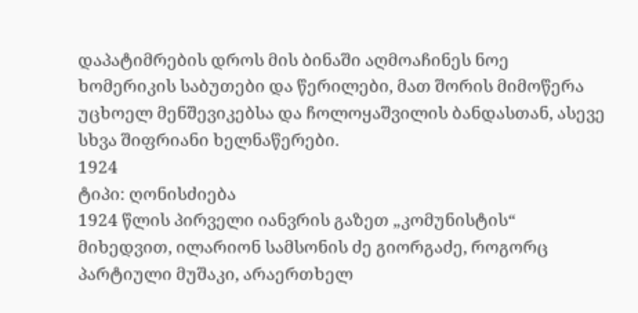დაპატიმრების დროს მის ბინაში აღმოაჩინეს ნოე ხომერიკის საბუთები და წერილები, მათ შორის მიმოწერა უცხოელ მენშევიკებსა და ჩოლოყაშვილის ბანდასთან, ასევე სხვა შიფრიანი ხელნაწერები.
1924
ტიპი: ღონისძიება
1924 წლის პირველი იანვრის გაზეთ „კომუნისტის“ მიხედვით, ილარიონ სამსონის ძე გიორგაძე, როგორც პარტიული მუშაკი, არაერთხელ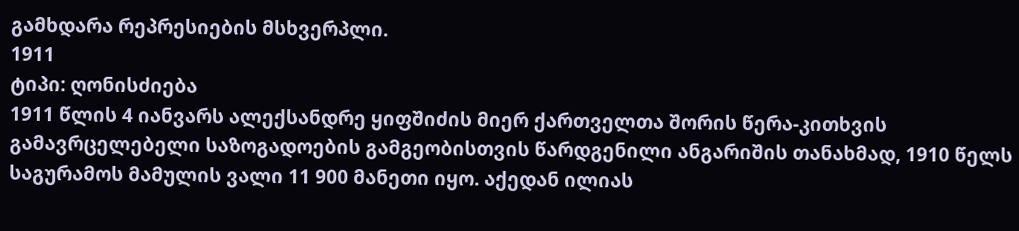გამხდარა რეპრესიების მსხვერპლი.
1911
ტიპი: ღონისძიება
1911 წლის 4 იანვარს ალექსანდრე ყიფშიძის მიერ ქართველთა შორის წერა-კითხვის გამავრცელებელი საზოგადოების გამგეობისთვის წარდგენილი ანგარიშის თანახმად, 1910 წელს საგურამოს მამულის ვალი 11 900 მანეთი იყო. აქედან ილიას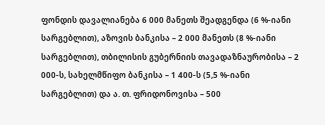ფონდის დავალიანება 6 000 მანეთს შეადგენდა (6 %-იანი სარგებლით), აზოვის ბანკისა – 2 000 მანეთს (8 %-იანი სარგებლით), თბილისის გუბერნიის თავადაზნაურობისა – 2 000-ს, სახელმწიფო ბანკისა – 1 400-ს (5,5 %-იანი სარგებლით) და ა. თ. ფრიდონოვისა – 500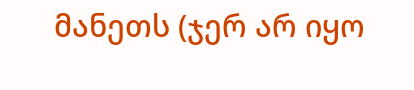მანეთს (ჯერ არ იყო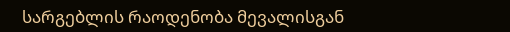სარგებლის რაოდენობა მევალისგან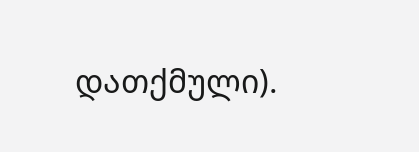დათქმული).